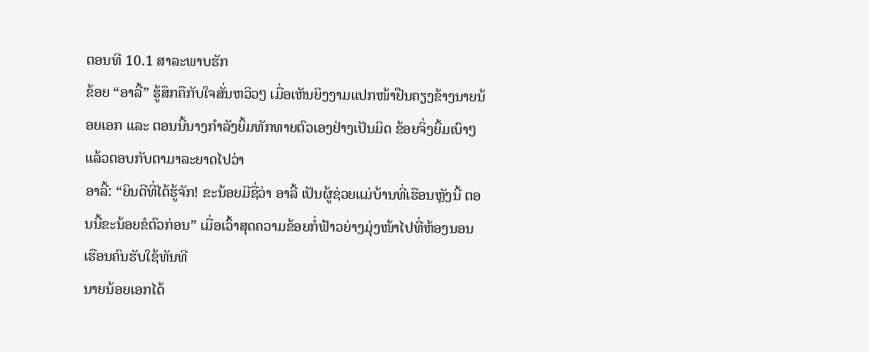ຕອນທີ 10.1 ສາລະພາບຮັກ
ຂ້ອຍ “ອາລີ້” ຮູ້ສຶກຄືກັບໃຈສັ່ນຫວິວໆ ເມື່ອເຫັນຍິງງາມແປກໜ້າຢືນຄຽງຂ້າງນາຍນ້ອຍເອກ ແລະ ຕອນນີ້ນາງກຳລັງຍິ້ມທັກທາຍຕົວເອງຢ່າງເປັນມິດ ຂ້ອຍຈິ່ງຍິ້ມເບົາໆ ແລ້ວຕອບກັບຕາມາລະຍາດໄປວ່າ
ອາລີ້: “ຍິນດີທີ່ໄດ້ຮູ້ຈັກ! ຂະນ້ອຍມີຊື່ວ່າ ອາລີ້ ເປັນຜູ້ຊ່ວຍແມ່ບ້ານທີ່ເຮືອນຫຼັງນີ້ ຕອນນີ້ຂະນ້ອຍຂໍຕົວກ່ອນ” ເມື່ອເວົ້າສຸດຄວາມຂ້ອຍກໍ່ຟ້າວຍ່າງມຸ່ງໜ້າໄປທີ່ຫ້ອງນອນເຮືອນຄົນຮັບໃຊ້ທັນທີ
ນາຍນ້ອຍເອກໄດ້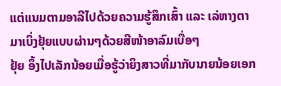ແຕ່ແນມຕາມອາລີໄປດ້ວຍຄວາມຮູ້ສຶກເສົ້າ ແລະ ເລ່ຫາງຕາມາເບິ່ງຢຸ້ຍແບບຜ່ານໆດ້ວຍສີໜ້າອາລົມເບື່ອໆ
ຢຸ້ຍ ອຶ້ງໄປເລັກນ້ອຍເມື່ອຮູ້ວ່າຍິງສາວທີ່ມາກັບນາຍນ້ອຍເອກ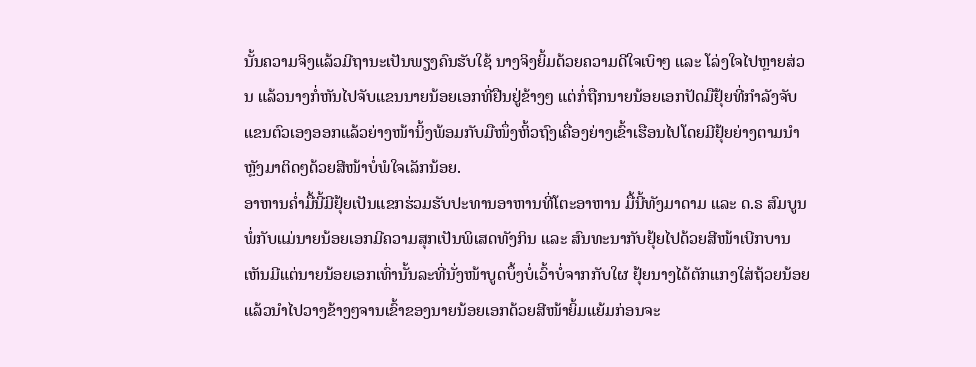ນັ້ນຄວາມຈິງແລ້ວມີຖານະເປັນພຽງຄົນຮັບໃຊ້ ນາງຈິງຍິ້ມດ້ວຍຄວາມດີໃຈເບົາໆ ແລະ ໂລ່ງໃຈໄປຫຼາຍສ່ວນ ແລ້ວນາງກໍ່ຫັນໄປຈັບແຂນນາຍນ້ອຍເອກທີ່ຢືນຢູ່ຂ້າງໆ ແຕ່ກໍ່ຖືກນາຍນ້ອຍເອກປັດມືຢຸ້ຍທີ່ກຳລັງຈັບແຂນຕົວເອງອອກແລ້ວຍ່າງໜ້ານິ້ງພ້ອມກັບມືໜຶ່ງຫິ້ວຖົງເຄື່ອງຍ່າງເຂົ້າເຮືອນໄປໂດຍມີຢຸ້ຍຍ່າງຕາມນຳຫຼັງມາຕິດໆດ້ວຍສີໜ້າບໍ່ພໍໃຈເລັກນ້ອຍ.
ອາຫານຄ່ຳມື້ນີ້ມີຢຸ້ຍເປັນແຂກຮ່ວມຮັບປະທານອາຫານທີ່ໂຕະອາຫານ ມື້ນີ້ທັງມາດາມ ແລະ ດ.ຣ ສົມບູນ ພໍ່ກັບແມ່ນາຍນ້ອຍເອກມີຄວາມສຸກເປັນພິເສດທັງກິນ ແລະ ສົນທະນາກັບຢຸ້ຍໄປດ້ວຍສີໜ້າເບີກບານ ເຫັນມີແຕ່ນາຍນ້ອຍເອກເທົ່ານັ້ນລະທີ່ນັ່ງໜ້າບູດບຶ້ງບໍ່ເວົ້າບໍ່ຈາກກັບໃຜ ຢຸ້ຍນາງໄດ້ຕັກແກງໃສ່ຖ້ວຍນ້ອຍແລ້ວນຳໄປວາງຂ້າງໆຈານເຂົ້າຂອງນາຍນ້ອຍເອກດ້ວຍສີໜ້າຍິ້ມແຍ້ມກ່ອນຈະ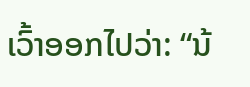ເວົ້າອອກໄປວ່າ: “ນ້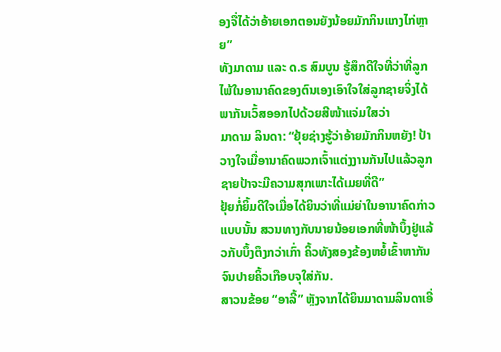ອງຈື່ໄດ້ວ່າອ້າຍເອກຕອນຍັງນ້ອຍມັກກິນແກງໄກ່ຫຼາຍ”
ທັງມາດາມ ແລະ ດ.ຣ ສົມບູນ ຮູ້ສຶກດີໃຈທີ່ວ່າທີ່ລູກໄພ້ໃນອານາຄົດຂອງຕົນເອງເອົາໃຈໃສ່ລູກຊາຍຈິ່ງໄດ້ພາກັນເວົ້ສອອກໄປດ້ວຍສີໜ້າແຈ່ມໃສວ່າ
ມາດາມ ລິນດາ: “ຢຸ້ຍຊ່າງຮູ້ວ່າອ້າຍມັກກິນຫຍັງ! ປ້າວາງໃຈເມື່ອານາຄົດພວກເຈົ້າແຕ່ງງານກັນໄປແລ້ວລູກຊາຍປ້າຈະມີຄວາມສຸກເພາະໄດ້ເມຍທີ່ດີ”
ຢຸ້ຍກໍ່ຍິ້ມດີໃຈເມື່ອໄດ້ຍິນວ່າທີ່ແມ່ຍ່າໃນອານາຄົດກ່າວແບບນັ້ນ ສວນທາງກັບນາຍນ້ອຍເອກທີ່ໜ້າບຶ້ງຢູ່ແລ້ວກັບບຶ້ງຕຶງກວ່າເກົ່າ ຄິ້ວທັງສອງຂ້ອງຫຍໍ້ເຂົ້າຫາກັນຈົນປາຍຄິ້ວເກືອບຈຸໃສ່ກັນ.
ສາວນຂ້ອຍ “ອາລີ້” ຫຼັງຈາກໄດ້ຍິນມາດາມລິນດາເອີ່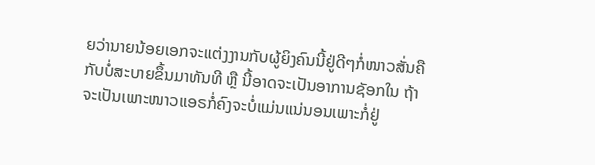ຍວ່ານາຍນ້ອຍເອກຈະແຕ່ງງານກັບຜູ້ຍິງຄົນນີ້ຢູ່ດີໆກໍ່ໜາວສັ່ນຄືກັບບໍ່ສະບາຍຂຶ້ນມາທັນທີ ຫຼື ນີ້ອາດຈະເປັນອາການຊັອກໃນ ຖ້າຈະເປັນເພາະໜາວແອຣກໍ່ຄົງຈະບໍ່ແມ່ນແນ່ນອນເພາະກໍ່ຢູ່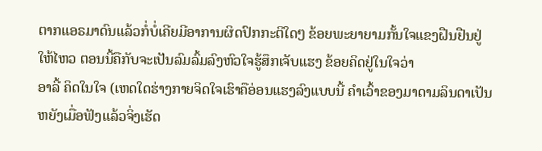ຕາກແອຣມາດົນແລ້ວກໍ່ບໍ່ເຄີຍມີອາການຜິດປົກກະຕິໃດໆ ຂ້ອຍພະຍາຍາມກັ້ນໃຈແຂງຝືນຢືນຢູ່ໃຫ້ໄຫວ ຕອນນີ້ຄືກັບຈະເປັນລົມລົ້ມລົງຫົວໃຈຮູ້ສຶກເຈັບແຮງ ຂ້ອຍຄິດຢູ່ໃນໃຈວ່າ
ອາລີ້ ຄິດໃນໃຈ (ເຫດໃດຮ່າງກາຍຈິດໃຈເຮົາຄືອ່ອນແຮງລົງແບບນີ້ ຄຳເວົ້າຂອງມາດາມລິນດາເປັນຫຍັງເມື່ອຟັງແລ້ວຈິ່ງເຮັດ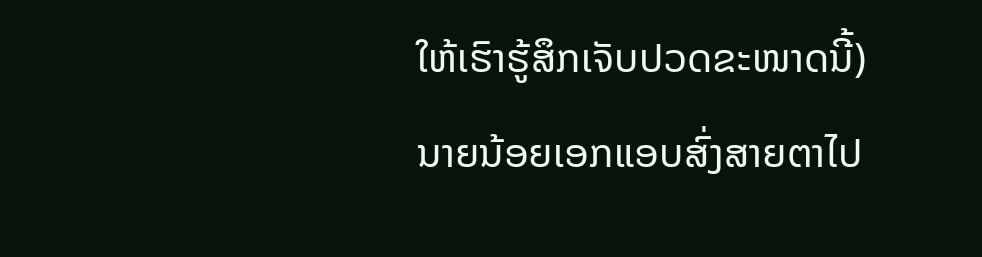ໃຫ້ເຮົາຮູ້ສຶກເຈັບປວດຂະໜາດນີ້)
ນາຍນ້ອຍເອກແອບສົ່ງສາຍຕາໄປ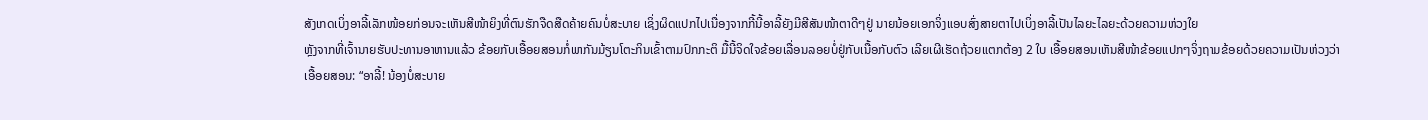ສັງເກດເບິ່ງອາລີ້ເລັກໜ້ອຍກ່ອນຈະເຫັນສີໜ້າຍິງທີ່ຕົນຮັກຈືດສືດຄ້າຍຄົນບໍ່ສະບາຍ ເຊິ່ງຜິດແປກໄປເນື່ອງຈາກກີ້ນີ້ອາລີ້ຍັງມີສີສັນໜ້າຕາດີໆຢູ່ ນາຍນ້ອຍເອກຈິ່ງແອບສົ່ງສາຍຕາໄປເບິ່ງອາລີ້ເປັນໄລຍະໄລຍະດ້ວຍຄວາມຫ່ວງໃຍ
ຫຼັງຈາກທີ່ເຈົ້ານາຍຮັບປະທານອາຫານແລ້ວ ຂ້ອຍກັບເອື້ອຍສອນກໍ່ພາກັນມ້ຽນໂຕະກິນເຂົ້າຕາມປົກກະຕິ ມື້ນີ້ຈິດໃຈຂ້ອຍເລື່ອນລອຍບໍ່ຢູ່ກັບເນື້ອກັບຕົວ ເລີຍເຜີເຮັດຖ້ວຍແຕກຕ້ອງ 2 ໃບ ເອື້ອຍສອນເຫັນສີໜ້າຂ້ອຍແປກໆຈິ່ງຖາມຂ້ອຍດ້ວຍຄວາມເປັນຫ່ວງວ່າ
ເອື້ອຍສອນ: “ອາລີ້! ນ້ອງບໍ່ສະບາຍ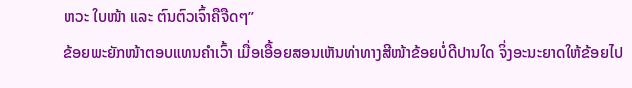ຫວະ ໃບໜ້າ ແລະ ຕົນຕົວເຈົ້າຄືຈືດໆ”
ຂ້ອຍພະຍັກໜ້າຕອບແທນຄຳເວົ້າ ເມື່ອເອື້ອຍສອນເຫັນທ່າທາງສີໜ້າຂ້ອຍບໍ່ດີປານໃດ ຈິ່ງອະນະຍາດໃຫ້ຂ້ອຍໄປ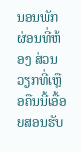ນອນພັກຜ່ອນທີ່ຫ້ອງ ສ່ວນວຽກທີ່ເຫຼືອຄືນນີ້ເອື້ອຍສອນຮັບ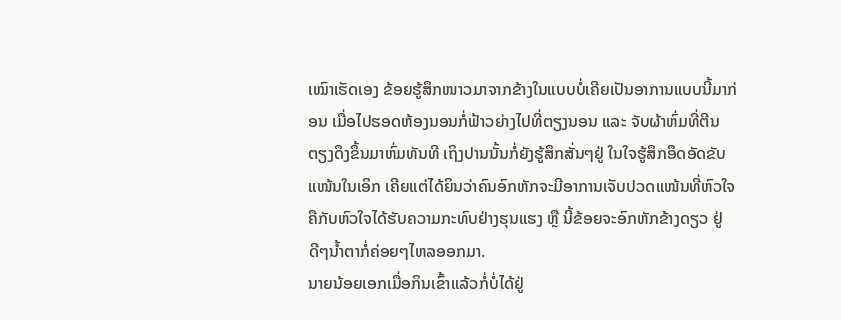ເໝົາເຮັດເອງ ຂ້ອຍຮູ້ສຶກໜາວມາຈາກຂ້າງໃນແບບບໍ່ເຄີຍເປັນອາການແບບນີ້ມາກ່ອນ ເມື່ອໄປຮອດຫ້ອງນອນກໍ່ຟ້າວຍ່າງໄປທີ່ຕຽງນອນ ແລະ ຈັບຜ້າຫົ່ມທີ່ຕີນຕຽງດຶງຂຶ້ນມາຫົ່ມທັນທີ ເຖິງປານນັ້ນກໍ່ຍັງຮູ້ສຶກສັ່ນໆຢູ່ ໃນໃຈຮູ້ສຶກອຶດອັດຂັບແໜ້ນໃນເອິກ ເຄີຍແຕ່ໄດ້ຍິນວ່າຄົນອົກຫັກຈະມີອາການເຈັບປວດແໜ້ນທີ່ຫົວໃຈຄືກັບຫົວໃຈໄດ້ຮັບຄວາມກະທົບຢ່າງຮຸນແຮງ ຫຼື ນີ້ຂ້ອຍຈະອົກຫັກຂ້າງດຽວ ຢູ່ດີໆນ້ຳຕາກໍ່ຄ່ອຍໆໄຫລອອກມາ.
ນາຍນ້ອຍເອກເມື່ອກິນເຂົ້າແລ້ວກໍ່ບໍ່ໄດ້ຢູ່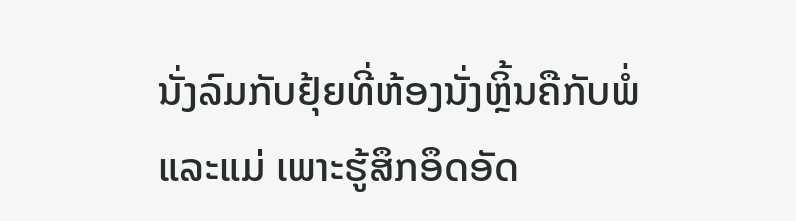ນັ່ງລົມກັບຢຸ້ຍທີ່ຫ້ອງນັ່ງຫຼິ້ນຄືກັບພໍ່ແລະແມ່ ເພາະຮູ້ສຶກອຶດອັດ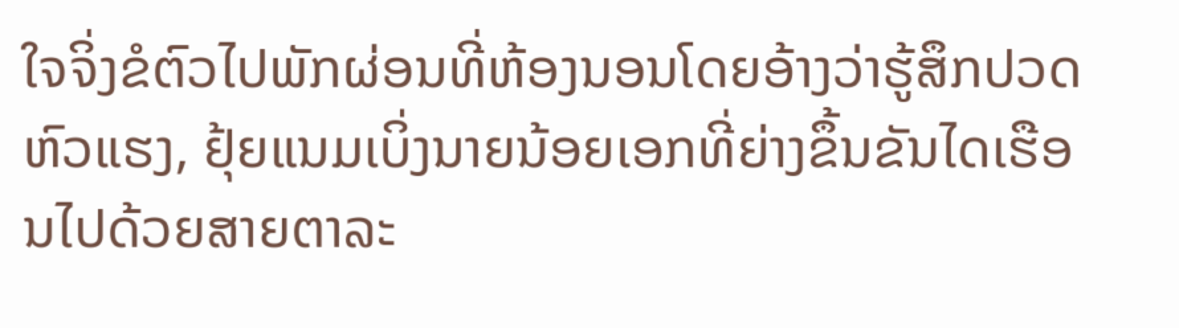ໃຈຈິ່ງຂໍຕົວໄປພັກຜ່ອນທີ່ຫ້ອງນອນໂດຍອ້າງວ່າຮູ້ສຶກປວດຫົວແຮງ, ຢຸ້ຍແນມເບິ່ງນາຍນ້ອຍເອກທີ່ຍ່າງຂຶ້ນຂັນໄດເຮືອນໄປດ້ວຍສາຍຕາລະ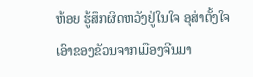ຫ້ອຍ ຮູ້ສຶກຜິດຫວັງຢູ່ໃນໃຈ ອຸສ່າຕັ້ງໃຈເອົາຂອງຂັວນຈາກເມືອງຈີນມາ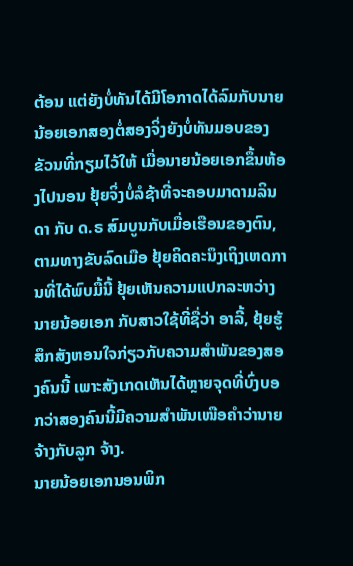ຕ້ອນ ແຕ່ຍັງບໍ່ທັນໄດ້ມີໂອກາດໄດ້ລົມກັບນາຍນ້ອຍເອກສອງຕໍ່ສອງຈິ່ງຍັງບໍ່ທັນມອບຂອງຂັວນທີ່ກຽມໄວ້ໃຫ້ ເມື່ອນາຍນ້ອຍເອກຂຶ້ນຫ້ອງໄປນອນ ຢຸ້ຍຈິ່ງບໍ່ລໍຊ້າທີ່ຈະຄອບມາດາມລິນດາ ກັບ ດ.ຣ ສົມບູນກັບເມື່ອເຮືອນຂອງຕົນ, ຕາມທາງຂັບລົດເມືອ ຢຸ້ຍຄິດຄະນຶງເຖິງເຫດການທີ່ໄດ້ພົບມື້ນີ້ ຢຸ້ຍເຫັນຄວາມແປກລະຫວ່າງນາຍນ້ອຍເອກ ກັບສາວໃຊ້ທີ່ຊື່ວ່າ ອາລີ້, ຢຸ້ຍຮູ້ສຶກສັງຫອນໃຈກ່ຽວກັບຄວາມສຳພັນຂອງສອງຄົນນີ້ ເພາະສັງເກດເຫັນໄດ້ຫຼາຍຈຸດທີ່ບົ່ງບອກວ່າສອງຄົນນີ້ມີຄວາມສຳພັນເໜືອຄຳວ່ານາຍຈ້າງກັບລູກ ຈ້າງ.
ນາຍນ້ອຍເອກນອນພິກ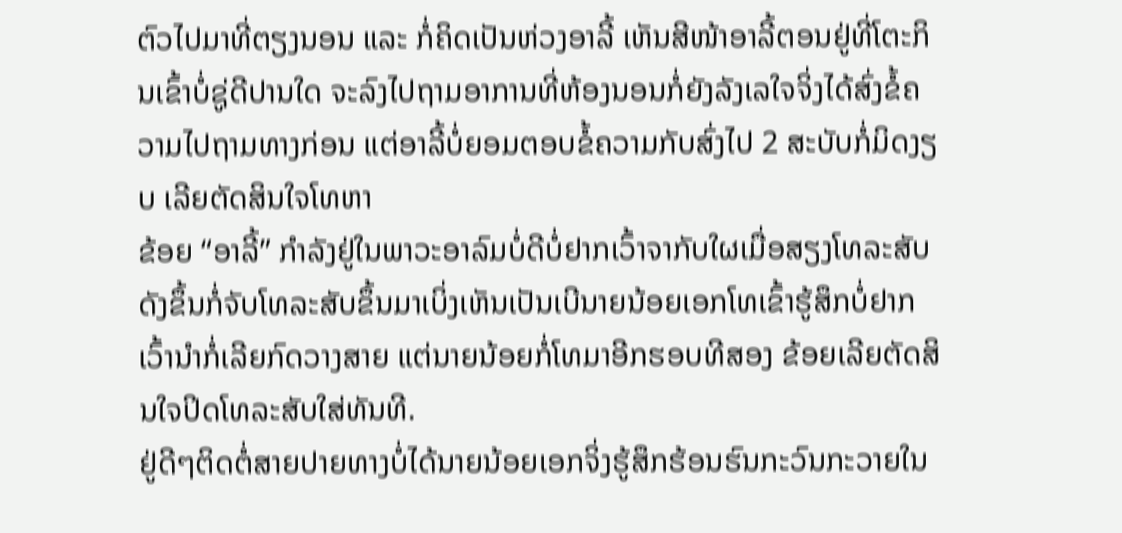ຕົວໄປມາທີ່ຕຽງນອນ ແລະ ກໍ່ຄິດເປັນຫ່ວງອາລີ້ ເຫັນສີໜ້າອາລີ້ຕອນຢູ່ທີ່ໂຕະກິນເຂົ້າບໍ່ຊູ່ດີປານໃດ ຈະລົງໄປຖາມອາການທີ່ຫ້ອງນອນກໍ່ຍັງລັງເລໃຈຈິ່ງໄດ້ສົ່ງຂໍ້ຄວາມໄປຖາມທາງກ່ອນ ແຕ່ອາລີ້ບໍ່ຍອມຕອບຂໍ້ຄວາມກັບສົ່ງໄປ 2 ສະບັບກໍ່ມິດງຽບ ເລີຍຕັດສິນໃຈໂທຫາ
ຂ້ອຍ “ອາລີ້” ກໍາລັງຢູ່ໃນພາວະອາລົມບໍ່ດີບໍ່ຢາກເວົ້າຈາກັບໃຜເມື່ອສຽງໂທລະສັບດັງຂຶ້ນກໍ່ຈັບໂທລະສັບຂຶ້ນມາເບິ່ງເຫັນເປັນເບີນາຍນ້ອຍເອກໂທເຂົ້າຮູ້ສຶກບໍ່ຢາກເວົ້ານຳກໍ່ເລີຍກົດວາງສາຍ ແຕ່ນາຍນ້ອຍກໍ່ໂທມາອີກຮອບທີສອງ ຂ້ອຍເລີຍຕັດສິນໃຈປິດໂທລະສັບໃສ່ທັນທີ.
ຢູ່ດີໆຕິດຕໍ່ສາຍປາຍທາງບໍ່ໄດ້ນາຍນ້ອຍເອກຈິ່ງຮູ້ສຶກຮ້ອນຮົນກະວົນກະວາຍໃນ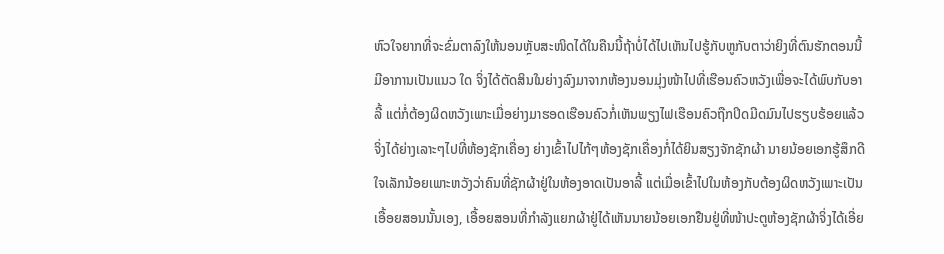ຫົວໃຈຍາກທີ່ຈະຂົ່ມຕາລົງໃຫ້ນອນຫຼັບສະໜິດໄດ້ໃນຄືນນີ້ຖ້າບໍ່ໄດ້ໄປເຫັນໄປຮູ້ກັບຫູກັບຕາວ່າຍິງທີ່ຕົນຮັກຕອນນີ້ມີອາການເປັນແນວ ໃດ ຈິ່ງໄດ້ຕັດສິນໃນຍ່າງລົງມາຈາກຫ້ອງນອນມຸ່ງໜ້າໄປທີ່ເຮືອນຄົວຫວັງເພື່ອຈະໄດ້ພົບກັບອາລີ້ ແຕ່ກໍ່ຕ້ອງຜິດຫວັງເພາະເມື່ອຍ່າງມາຮອດເຮືອນຄົວກໍ່ເຫັນພຽງໄຟເຮືອນຄົວຖືກປິດມີດມົນໄປຮຽບຮ້ອຍແລ້ວ ຈິ່ງໄດ້ຍ່າງເລາະໆໄປທີ່ຫ້ອງຊັກເຄື່ອງ ຍ່າງເຂົ້າໄປໄກ້ໆຫ້ອງຊັກເຄື່ອງກໍ່ໄດ້ຍິນສຽງຈັກຊັກຜ້າ ນາຍນ້ອຍເອກຮູ້ສຶກດີໃຈເລັກນ້ອຍເພາະຫວັງວ່າຄົນທີ່ຊັກຜ້າຢູ່ໃນຫ້ອງອາດເປັນອາລີ້ ແຕ່ເມື່ອເຂົ້າໄປໃນຫ້ອງກັບຕ້ອງຜິດຫວັງເພາະເປັນເອື້ອຍສອນນັ້ນເອງ, ເອື້ອຍສອນທີ່ກຳລັງແຍກຜ້າຢູ່ໄດ້ເຫັນນາຍນ້ອຍເອກຢືນຢູ່ທີ່ໜ້າປະຕູຫ້ອງຊັກຜ້າຈິ່ງໄດ້ເອີ່ຍ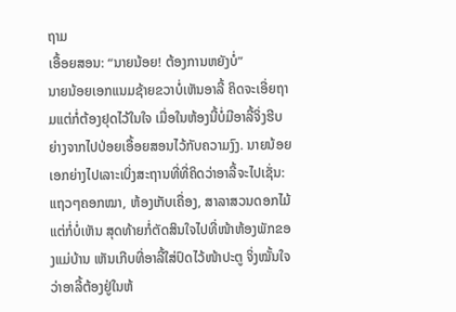ຖາມ
ເອື້ອຍສອນ: “ນາຍນ້ອຍ! ຕ້ອງການຫຍັງບໍ່”
ນາຍນ້ອຍເອກແນມຊ້າຍຂວາບໍ່ເຫັນອາລີ້ ຄິດຈະເອີ່ຍຖາມແຕ່ກໍ່ຕ້ອງຢຸດໄວ້ໃນໃຈ ເມື່ອໃນຫ້ອງນີ້ບໍ່ມີອາລີ້ຈິ່ງຮີບຍ່າງຈາກໄປປ່ອຍເອື້ອຍສອນໄວ້ກັບຄວາມງົງ. ນາຍນ້ອຍເອກຍ່າງໄປເລາະເບິ່ງສະຖານທີ່ທີ່ຄິດວ່າອາລີ້ຈະໄປເຊັ່ນ: ແຖວໆຄອກໝາ, ຫ້ອງເກັບເຄື່ອງ, ສາລາສວນດອກໄມ້ ແຕ່ກໍ່ບໍ່ເຫັນ ສຸດທ້າຍກໍ່ຕັດສິນໃຈໄປທີ່ໜ້າຫ້ອງພັກຂອງແມ່ບ້ານ ເຫັນເກີບທີ່ອາລີ້ໃສ່ປົດໄວ້ໜ້າປະຕູ ຈິ່ງໝັ້ນໃຈວ່າອາລີ້ຕ້ອງຢູ່ໃນຫ້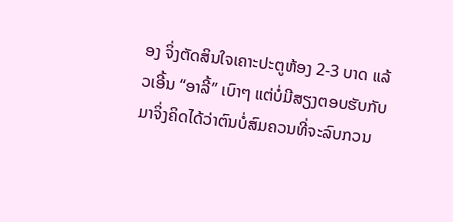ອງ ຈິ່ງຕັດສິນໃຈເຄາະປະຕູຫ້ອງ 2-3 ບາດ ແລ້ວເອີ້ນ “ອາລີ້” ເບົາໆ ແຕ່ບໍ່ມີສຽງຕອບຮັບກັບມາຈິ່ງຄິດໄດ້ວ່າຕົນບໍ່ສົມຄວນທີ່ຈະລົບກວນ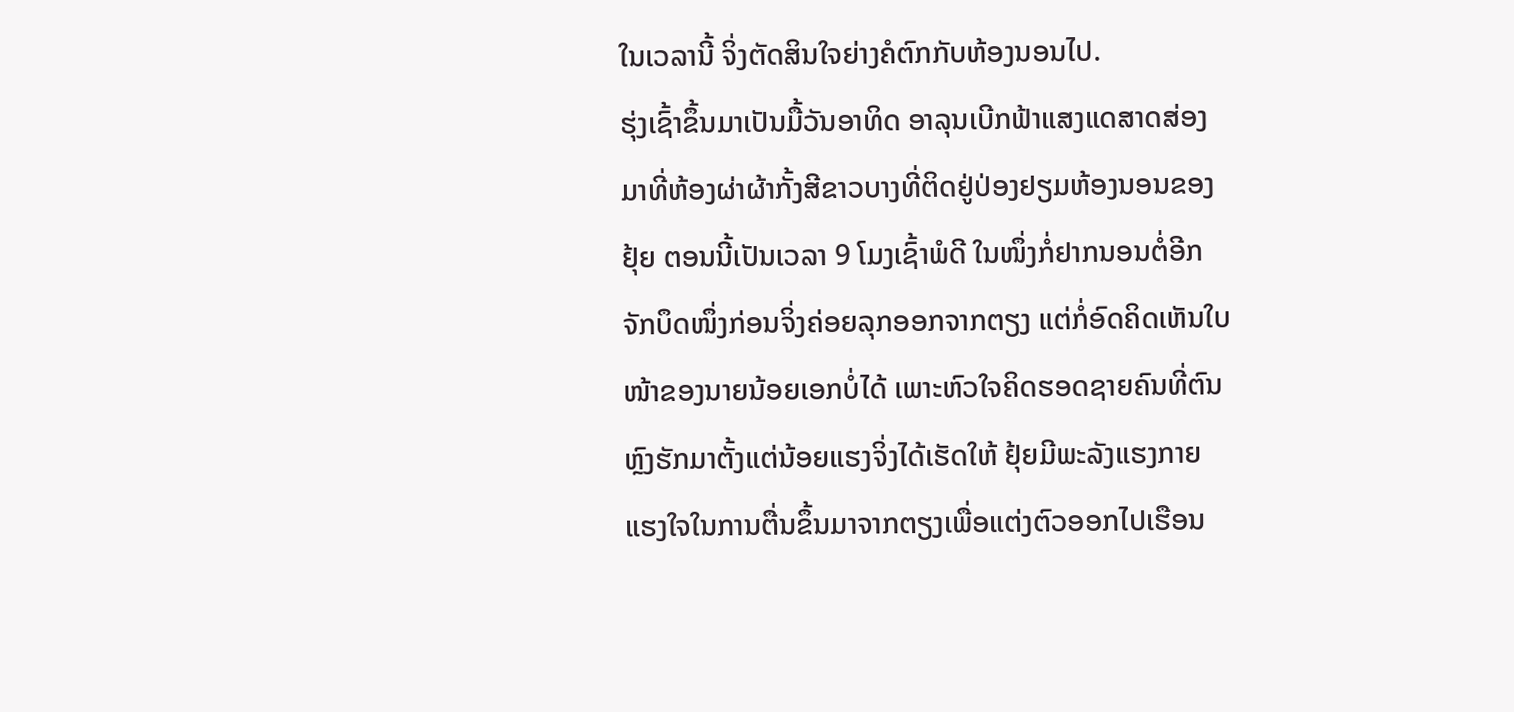ໃນເວລານີ້ ຈິ່ງຕັດສິນໃຈຍ່າງຄໍຕົກກັບຫ້ອງນອນໄປ.
ຮຸ່ງເຊົ້າຂຶ້ນມາເປັນມື້ວັນອາທິດ ອາລຸນເບີກຟ້າແສງແດສາດສ່ອງມາທີ່ຫ້ອງຜ່າຜ້າກັ້ງສີຂາວບາງທີ່ຕິດຢູ່ປ່ອງຢຽມຫ້ອງນອນຂອງ ຢຸ້ຍ ຕອນນີ້ເປັນເວລາ 9 ໂມງເຊົ້າພໍດີ ໃນໜຶ່ງກໍ່ຢາກນອນຕໍ່ອີກຈັກບຶດໜຶ່ງກ່ອນຈິ່ງຄ່ອຍລຸກອອກຈາກຕຽງ ແຕ່ກໍ່ອົດຄິດເຫັນໃບໜ້າຂອງນາຍນ້ອຍເອກບໍ່ໄດ້ ເພາະຫົວໃຈຄິດຮອດຊາຍຄົນທີ່ຕົນຫຼົງຮັກມາຕັ້ງແຕ່ນ້ອຍແຮງຈິ່ງໄດ້ເຮັດໃຫ້ ຢຸ້ຍມີພະລັງແຮງກາຍແຮງໃຈໃນການຕື່ນຂຶ້ນມາຈາກຕຽງເພື່ອແຕ່ງຕົວອອກໄປເຮືອນ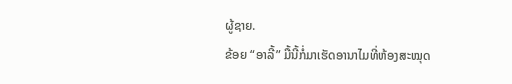ຜູ້ຊາຍ.
ຂ້ອຍ “ອາລີ້” ມື້ນີ້ກໍ່ມາເຮັດອານາໄມທີ່ຫ້ອງສະໝຸດ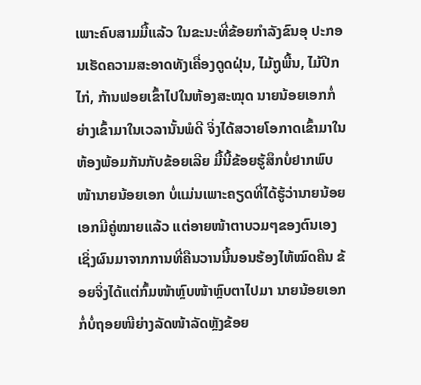ເພາະຄົບສາມມື້ແລ້ວ ໃນຂະນະທີ່ຂ້ອຍກໍາລັງຂົນອຸ ປະກອນເຮັດຄວາມສະອາດທັງເຄື່ອງດູດຝຸ່ນ, ໄມ້ຖູພື້ນ, ໄມ້ປີກໄກ່, ກ້ານຟອຍເຂົ້າໄປໃນຫ້ອງສະໝຸດ ນາຍນ້ອຍເອກກໍ່ຍ່າງເຂົ້າມາໃນເວລານັ້ນພໍດີ ຈິ່ງໄດ້ສວາຍໂອກາດເຂົ້າມາໃນຫ້ອງພ້ອມກັນກັບຂ້ອຍເລີຍ ມື້ນີ້ຂ້ອຍຮູ້ສຶກບໍ່ຢາກພົບໜ້ານາຍນ້ອຍເອກ ບໍ່ແມ່ນເພາະຄຽດທີ່ໄດ້ຮູ້ວ່ານາຍນ້ອຍເອກມີຄູ່ໝາຍແລ້ວ ແຕ່ອາຍໜ້າຕາບວມໆຂອງຕົນເອງ ເຊິ່ງຜົນມາຈາກການທີ່ຄືນວານນີ້ນອນຮ້ອງໄຫ້ໝົດຄືນ ຂ້ອຍຈິ່ງໄດ້ແຕ່ກົ້ມໜ້າຫຼົບໜ້າຫຼົບຕາໄປມາ ນາຍນ້ອຍເອກກໍ່ບໍ່ຖອຍໜີຍ່າງລັດໜ້າລັດຫຼັງຂ້ອຍ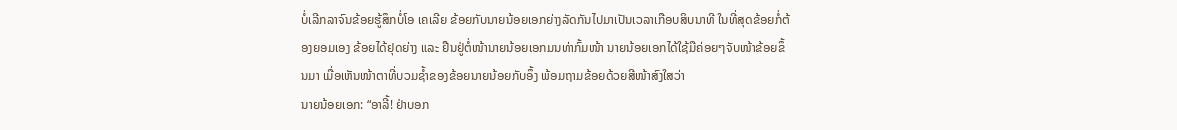ບໍ່ເລີກລາຈົນຂ້ອຍຮູ້ສຶກບໍ່ໂອ ເຄເລີຍ ຂ້ອຍກັບນາຍນ້ອຍເອກຍ່າງລັດກັນໄປມາເປັນເວລາເກືອບສິບນາທີ ໃນທີ່ສຸດຂ້ອຍກໍ່ຕ້ອງຍອມເອງ ຂ້ອຍໄດ້ຢຸດຍ່າງ ແລະ ຢືນຢູ່ຕໍ່ໜ້ານາຍນ້ອຍເອກມນທ່າກົ້ມໜ້າ ນາຍນ້ອຍເອກໄດ້ໃຊ້ມືຄ່ອຍໆຈັບໜ້າຂ້ອຍຂຶ້ນມາ ເມື່ອເຫັນໜ້າຕາທີ່ບວມຊ້ຳຂອງຂ້ອຍນາຍນ້ອຍກັບອຶ້ງ ພ້ອມຖາມຂ້ອຍດ້ວຍສີໜ້າສົງໃສວ່າ
ນາຍນ້ອຍເອກ: “ອາລີ້! ຢ່າບອກ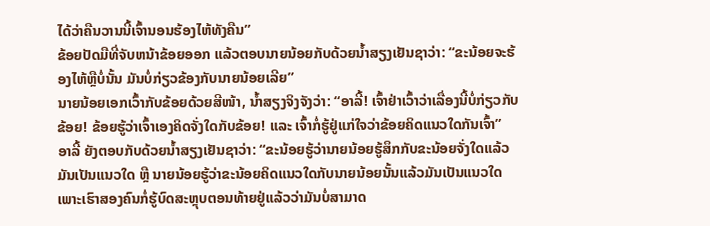ໄດ້ວ່າຄືນວານນີ້ເຈົ້ານອນຮ້ອງໄຫ້ທັງຄືນ”
ຂ້ອຍປັດມືທີ່ຈັບຫນ້າຂ້ອຍອອກ ແລ້ວຕອບນາຍນ້ອຍກັບດ້ວຍນ້ຳສຽງເຢັນຊາວ່າ: “ຂະນ້ອຍຈະຮ້ອງໄຫ້ຫຼືບໍ່ນັ້ນ ມັນບໍ່ກ່ຽວຂ້ອງກັບນາຍນ້ອຍເລີຍ”
ນາຍນ້ອຍເອກເວົ້າກັບຂ້ອຍດ້ວຍສີໜ້າ, ນ້ຳສຽງຈິງຈັງວ່າ: “ອາລີ້! ເຈົ້າຢ່າເວົ້າວ່າເລື່ອງນີ້ບໍ່ກ່ຽວກັບຂ້ອຍ! ຂ້ອຍຮູ້ວ່າເຈົ້າເອງຄິດຈັ່ງໃດກັບຂ້ອຍ! ແລະ ເຈົ້າກໍ່ຮູ້ຢູ່ແກ່ໃຈວ່າຂ້ອຍຄິດແນວໃດກັນເຈົ້າ”
ອາລີ້ ຍັງຕອບກັບດ້ວຍນ້ຳສຽງເຢັນຊາວ່າ: “ຂະນ້ອຍຮູ້ວ່ານາຍນ້ອຍຮູ້ສຶກກັບຂະນ້ອຍຈັ່ງໃດແລ້ວມັນເປັນແນວໃດ ຫຼື ນາຍນ້ອຍຮູ້ວ່າຂະນ້ອຍຄິດແນວໃດກັບນາຍນ້ອຍນັ້ນແລ້ວມັນເປັນແນວໃດ ເພາະເຮົາສອງຄົນກໍ່ຮູ້ບົດສະຫຼຸບຕອນທ້າຍຢູ່ແລ້ວວ່າມັນບໍ່ສາມາດ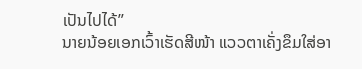ເປັນໄປໄດ້”
ນາຍນ້ອຍເອກເວົ້າເຮັດສີໜ້າ ແວວຕາເຄັ່ງຂຶມໃສ່ອາ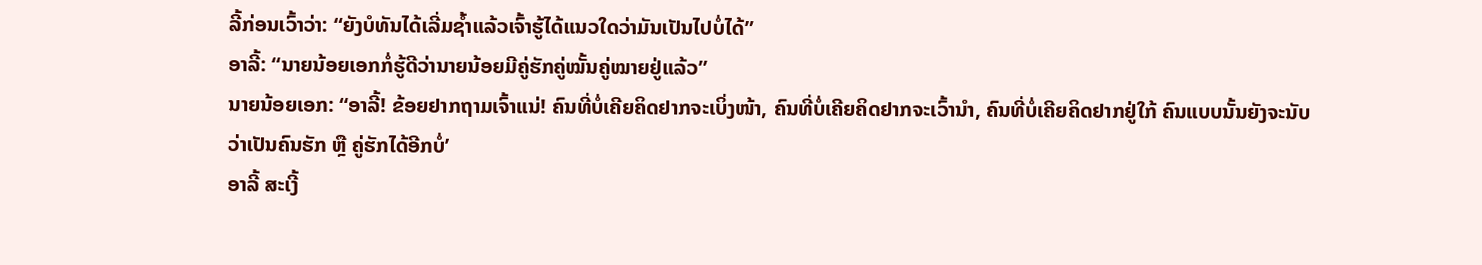ລີ້ກ່ອນເວົ້າວ່າ: “ຍັງບໍທັນໄດ້ເລີ່ມຊ້ຳແລ້ວເຈົ້າຮູ້ໄດ້ແນວໃດວ່າມັນເປັນໄປບໍ່ໄດ້”
ອາລີ້: “ນາຍນ້ອຍເອກກໍ່ຮູ້ດີວ່ານາຍນ້ອຍມີຄູ່ຮັກຄູ່ໝັ້ນຄູ່ໝາຍຢູ່ແລ້ວ”
ນາຍນ້ອຍເອກ: “ອາລີ້! ຂ້ອຍຢາກຖາມເຈົ້າແນ່! ຄົນທີ່ບໍ່ເຄີຍຄິດຢາກຈະເບິ່ງໜ້າ, ຄົນທີ່ບໍ່ເຄີຍຄິດຢາກຈະເວົ້ານຳ, ຄົນທີ່ບໍ່ເຄີຍຄິດຢາກຢູ່ໃກ້ ຄົນແບບນັ້ນຍັງຈະນັບວ່າເປັນຄົນຮັກ ຫຼື ຄູ່ຮັກໄດ້ອີກບໍ່’
ອາລີ້ ສະເງີ້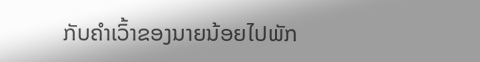ກັບຄຳເວົ້າຂອງນາຍນ້ອຍໄປພັກ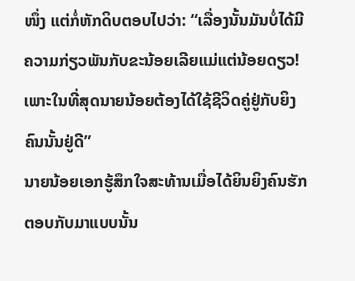ໜຶ່ງ ແຕ່ກໍ່ຫັກດິບຕອບໄປວ່າ: “ເລື່ອງນັ້ນມັນບໍ່ໄດ້ມີຄວາມກ່ຽວພັນກັບຂະນ້ອຍເລີຍແມ່ແຕ່ນ້ອຍດຽວ! ເພາະໃນທີ່ສຸດນາຍນ້ອຍຕ້ອງໄດ້ໃຊ້ຊີວິດຄູ່ຢູ່ກັບຍິງຄົນນັ້ນຢູ່ດີ”
ນາຍນ້ອຍເອກຮູ້ສຶກໃຈສະທ້ານເມື່ອໄດ້ຍິນຍິງຄົນຮັກຕອບກັບມາແບບນັ້ນ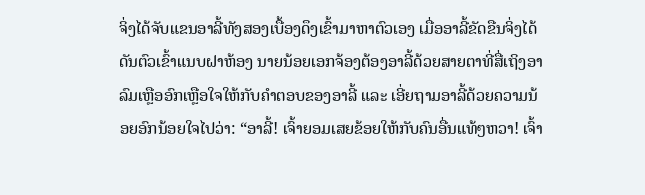ຈິ່ງໄດ້ຈັບແຂນອາລີ້ທັງສອງເບື້ອງດຶງເຂົ້າມາຫາຕົວເອງ ເມື່ອອາລີ້ຂັດຂືນຈິ່ງໄດ້ດັນຕົວເຂົ້າແນບຝາຫ້ອງ ນາຍນ້ອຍເອກຈ້ອງຕ້ອງອາລີ້ດ້ວຍສາຍຕາທີ່ສື່ເຖິງອາລົມເຫຼືອອົກເຫຼືອໃຈໃຫ້ກັບຄຳຕອບຂອງອາລີ້ ແລະ ເອີ່ຍຖາມອາລີ້ດ້ວຍຄວາມນ້ອຍອົກນ້ອຍໃຈໄປວ່າ: “ອາລີ້! ເຈົ້າຍອມເສຍຂ້ອຍໃຫ້ກັບຄົນອື່ນແທ້ໆຫວາ! ເຈົ້າ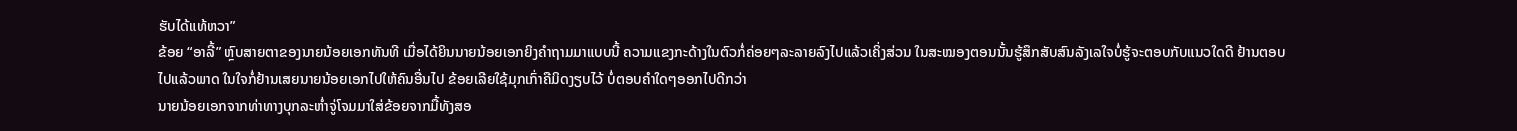ຮັບໄດ້ແທ້ຫວາ”
ຂ້ອຍ “ອາລີ້” ຫຼົບສາຍຕາຂອງນາຍນ້ອຍເອກທັນທີ ເມື່ອໄດ້ຍິນນາຍນ້ອຍເອກຍິງຄໍາຖາມມາແບບນີ້ ຄວາມແຂງກະດ້າງໃນຕົວກໍ່ຄ່ອຍໆລະລາຍລົງໄປແລ້ວເຄິ່ງສ່ວນ ໃນສະໝອງຕອນນັ້ນຮູ້ສຶກສັບສົນລັງເລໃຈບໍ່ຮູ້ຈະຕອບກັບແນວໃດດີ ຢ້ານຕອບໄປແລ້ວພາດ ໃນໃຈກໍ່ຢ້ານເສຍນາຍນ້ອຍເອກໄປໃຫ້ຄົນອື່ນໄປ ຂ້ອຍເລີຍໃຊ້ມຸກເກົ່າຄືມິດງຽບໄວ້ ບໍ່ຕອບຄຳໃດໆອອກໄປດີກວ່າ
ນາຍນ້ອຍເອກຈາກທ່າທາງບຸກລະຫ່ຳຈູ່ໂຈມມາໃສ່ຂ້ອຍຈາກມື້ທັງສອ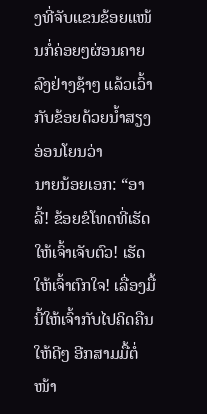ງທີ່ຈັບແຂນຂ້ອຍແໜ້ນກໍ່ຄ່ອຍໆຜ່ອນຄາຍລົງຢ່າງຊ້າໆ ແລ້ວເວົ້າກັບຂ້ອຍດ້ວຍນ້ຳສຽງອ່ອນໂຍນວ່າ
ນາຍນ້ອຍເອກ: “ອາລີ້! ຂ້ອຍຂໍໂທດທີ່ເຮັດໃຫ້ເຈົ້າເຈັບຕົວ! ເຮັດໃຫ້ເຈົ້າຕົກໃຈ! ເລື່ອງມື້ນີ້ໃຫ້ເຈົ້າກັບໄປຄິດຄືນໃຫ້ດີໆ ອີກສາມມື້ຕໍ່ໜ້າ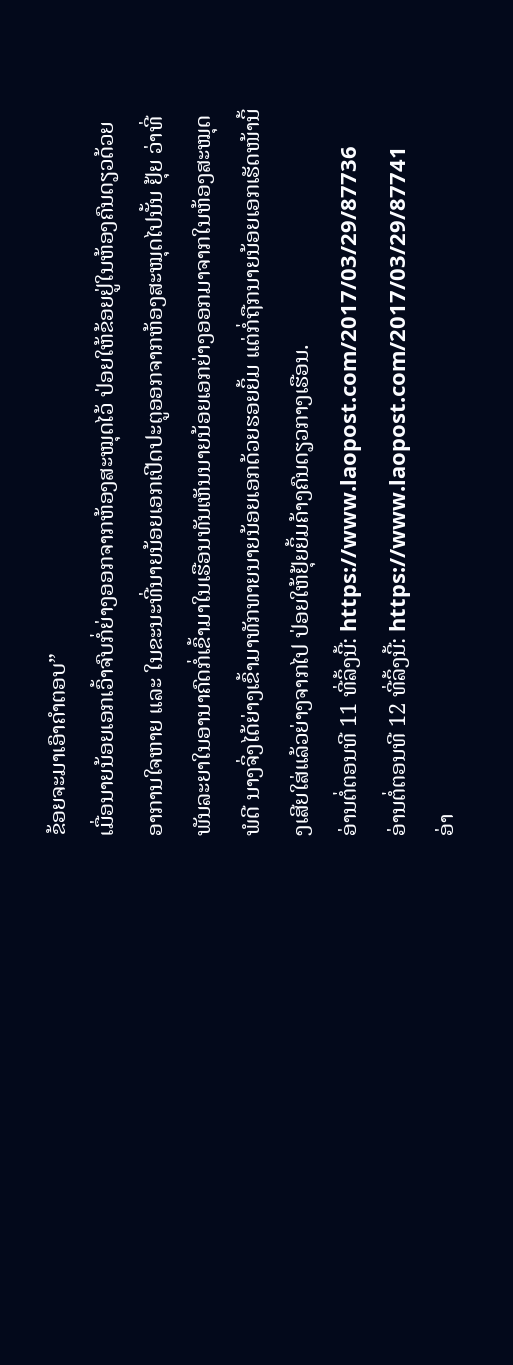ຂ້ອຍຈະມາເອົາຄຳຕອບ”
ເມື່ອນາຍນ້ອຍເອກເວົ້າຈົບກໍ່ຍ່າງອອກຈາກຫ້ອງສະໝຸດໄວ້ ປ່ອຍໃຫ້ຂ້ອຍຢູ່ໃນຫ້ອງຄົນດຽວດ້ວຍອາການໃຈຫາຍ ແລະ ໃນຂະນະທີ່ນາຍນ້ອຍເອກເປີດປະຕູອອກຈາກຫ້ອງສະໝຸດໄປນັ້ນ ຢຸ້ຍ ວ່າທີ່ພັນລະຍາໃນອານາຄົດກໍ່ເຂົ້າມາໃນເຮືອນທັນເຫັນນາຍນ້ອຍເອກຍ່າງອອກມາຈາກໃນຫ້ອງສະໝຸດພໍດີ ນາງຈິ່ງໄດ້ຍ່າງເຂົ້າມາທັກທາຍນາຍນ້ອຍເອກດ້ວຍຮອຍຍິ້ມ ແຕ່ກໍ່ຖືກນາຍນ້ອຍເອກເຮັດໜ້ານິ້ງເສີຍໃສ່ແລ້ວຍ່າງຈາກໄປ ປ່ອຍໃຫ້ຢຸ້ຍຍິ້ມຄ້າງຄົນດຽວກາງເຮືອນ.
ອ່ານຕໍ່ຕອນທີ 11 ທີ່ລິ້ງນີ້: https://www.laopost.com/2017/03/29/87736
ອ່ານຕໍ່ຕອນທີ 12 ທີ່ລິ້ງນີ້: https://www.laopost.com/2017/03/29/87741
ອ່າ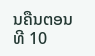ນຄືນຕອນທີ 10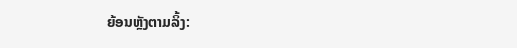ຍ້ອນຫຼັງຕາມລິ້ງ: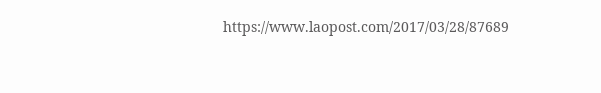https://www.laopost.com/2017/03/28/87689